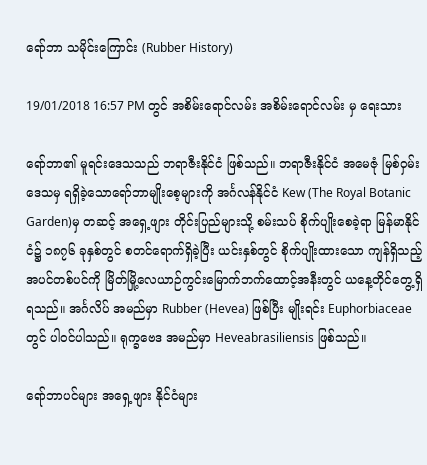ရော်ဘာ သမိုင်းကြောင်း (Rubber History)

19/01/2018 16:57 PM တွင် အစိမ်းရောင်လမ်း အစိမ်းရောင်လမ်း မှ ရေးသား

ရော်ဘာ၏ မူရင်းဒေသသည် ဘရာဇီးနိုင်ငံ ဖြစ်သည်။ ဘရာဇီးနိုင်ငံ အမေဇုံ မြစ်ဝှမ်းဒေသမှ ရရှိခဲ့သောရော်ဘာမျိုးစေ့များကို အင်္ဂလန်နိုင်ငံ Kew (The Royal Botanic Garden)မှ တဆင့် အရှေ့ဖျား တိုင်းပြည်များသို့ စမ်းသပ် စိုက်ပျိုးစေခဲ့ရာ မြန်မာနိုင်ငံ၌ ၁၈၇၆ ခုနှစ်တွင် စတင်ရောက်ရှိခဲ့ပြီး ယင်းနှစ်တွင် စိုက်ပျိုးထားသော ကျန်ရှိသည့် အပင်တစ်ပင်ကို မြိတ်မြို့လေယာဉ်ကွင်းမြောက်ဘက်ထောင့်အနီးတွင် ယနေ့တိုင်တွေ့ရှိရသည်။ အင်္ဂလိပ် အမည်မှာ Rubber (Hevea) ဖြစ်ပြီး မျိုးရင်း Euphorbiaceae တွင် ပါဝင်ပါသည်။ ရုက္ခဗေဒ အမည်မှာ Heveabrasiliensis ဖြစ်သည်။

ရော်ဘာပင်များ အရှေ့ဖျား နိုင်ငံများ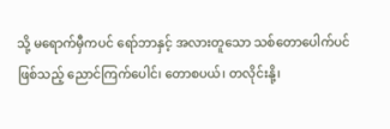သို့ မရောက်မှီကပင် ရော်ဘာနှင့် အလားတူသော သစ်တောပေါက်ပင်ဖြစ်သည့် ညောင်ကြက်ပေါင်၊ တောစပယ်၊ တလိုင်းနို့၊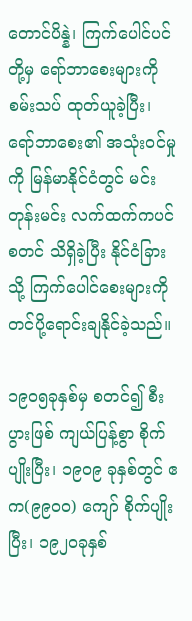တောင်ပိန္နဲ၊ ကြက်ပေါင်ပင်တို့မှ ရော်ဘာစေးများကို စမ်းသပ် ထုတ်ယူခဲ့ပြီး၊ ရော်ဘာစေး၏ အသုံးဝင်မှုကို မြန်မာနိုင်ငံတွင် မင်းတုန်းမင်း လက်ထက်ကပင် စတင် သိရှိခဲ့ပြီး နိုင်ငံခြားသို့ ကြက်ပေါင်စေးများကို တင်ပို့ရောင်းချနိုင်ခဲ့သည်။

၁၉၀၅ခုနှစ်မှ စတင်၍ စီးပွားဖြစ် ကျယ်ပြန့်စွာ စိုက်ပျိုးပြီး၊ ၁၉၀၉ ခုနှစ်တွင် ဧက(၉၉၀ဝ) ကျော် စိုက်ပျိုးပြီး၊ ၁၉၂၀ခုနှစ်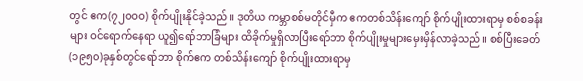တွင် ဧက(၇၂၀ဝဝ) စိုက်ပျိုးနိုင်ခဲ့သည်။ ဒုတိယ ကမ္ဘာစစ်မတိုင်မှီက ဧကတစ်သိန်းကျော် စိုက်ပျိုးထားရာမှ စစ်စခန်းများ ဝင်ရောက်နေရာ ယူ၍ရော်ဘာခြံများ ထိခိုက်မှုရှိလာပြီးရော်ဘာ စိုက်ပျိုးမှုများမှေးမှိန်လာခဲ့သည်။ စစ်ပြီးခေတ် (၁၉၅၀)ခုနှစ်တွင်ရော်ဘာ စိုက်ဧက တစ်သိန်းကျော် စိုက်ပျိုးထားရာမှ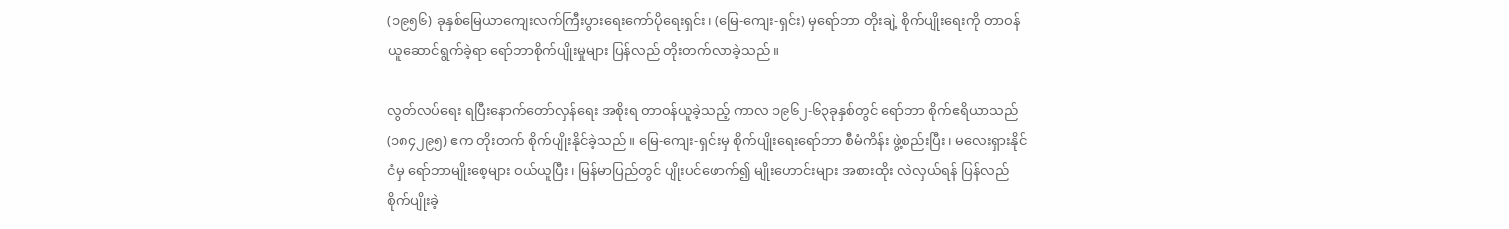(၁၉၅၆) ခုနှစ်မြေယာကျေးလက်ကြီးပွားရေးကော်ပိုရေးရှင်း၊ (မြေ-ကျေး-ရှင်း) မှရော်ဘာ တိုးချဲ့ စိုက်ပျိုးရေးကို တာဝန်ယူဆောင်ရွက်ခဲ့ရာ ရော်ဘာစိုက်ပျိုးမှုများ ပြန်လည် တိုးတက်လာခဲ့သည်။

လွတ်လပ်ရေး ရပြီးနောက်တော်လှန်ရေး အစိုးရ တာဝန်ယူခဲ့သည့် ကာလ ၁၉၆၂-၆၃ခုနှစ်တွင် ရော်ဘာ စိုက်ဧရိယာသည် (၁၈၄၂၉၅) ဧက တိုးတက် စိုက်ပျိုးနိုင်ခဲ့သည်။ မြေ-ကျေး-ရှင်းမှ စိုက်ပျိုးရေးရော်ဘာ စီမံကိန်း ဖွဲ့စည်းပြီး၊ မလေးရှားနိုင်ငံမှ ရော်ဘာမျိုးစေ့များ ဝယ်ယူပြီး၊ မြန်မာပြည်တွင် ပျိုးပင်ဖောက်၍ မျိုးဟောင်းများ အစားထိုး လဲလှယ်ရန် ပြန်လည် စိုက်ပျိုးခဲ့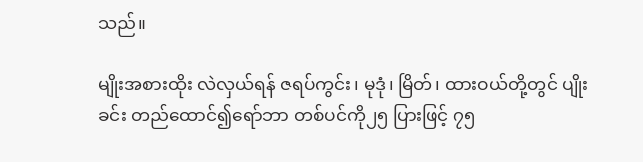သည်။

မျိုးအစားထိုး လဲလှယ်ရန် ဇရပ်ကွင်း၊ မုဒုံ၊ မြိတ်၊ ထားဝယ်တို့တွင် ပျိုးခင်း တည်ထောင်၍ရော်ဘာ တစ်ပင်ကို၂၅ ပြားဖြင့် ၇၅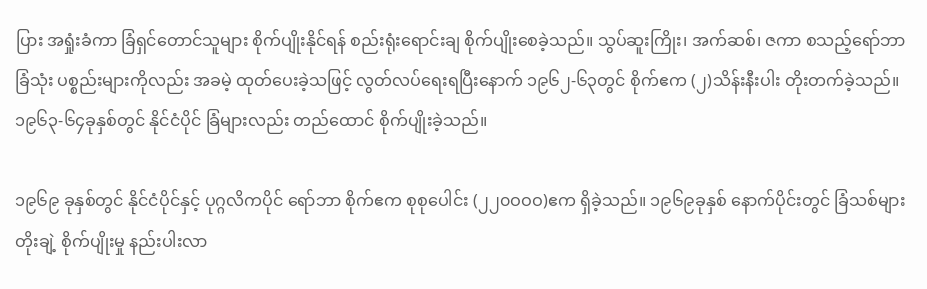ပြား အရှုံးခံကာ ခြံရှင်တောင်သူများ စိုက်ပျိုးနိုင်ရန် စည်းရုံးရောင်းချ စိုက်ပျိုးစေခဲ့သည်။ သွပ်ဆူးကြိုး၊ အက်ဆစ်၊ ဇကာ စသည့်ရော်ဘာခြံသုံး ပစ္စည်းများကိုလည်း အခမဲ့ ထုတ်ပေးခဲ့သဖြင့် လွတ်လပ်ရေးရပြီးနောက် ၁၉၆၂-၆၃တွင် စိုက်ဧက (၂)သိန်းနီးပါး တိုးတက်ခဲ့သည်။ ၁၉၆၃-၆၄ခုနှစ်တွင် နိုင်ငံပိုင် ခြံများလည်း တည်ထောင် စိုက်ပျိုးခဲ့သည်။

၁၉၆၉ ခုနှစ်တွင် နိုင်ငံပိုင်နှင့် ပုဂ္ဂလိကပိုင် ရော်ဘာ စိုက်ဧက စုစုပေါင်း (၂၂၀ဝဝဝ)ဧက ရှိခဲ့သည်။ ၁၉၆၉ခုနှစ် နောက်ပိုင်းတွင် ခြံသစ်များ တိုးချဲ့ စိုက်ပျိုးမှု နည်းပါးလာ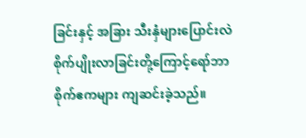ခြင်းနှင့် အခြား သီးနှံများပြောင်းလဲ စိုက်ပျိုးလာခြင်းတို့ကြောင့်ရော်ဘာ စိုက်ဧကများ ကျဆင်းခဲ့သည်။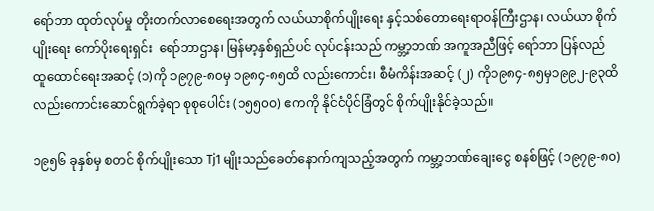ရော်ဘာ ထုတ်လုပ်မှု တိုးတက်လာစေရေးအတွက် လယ်ယာစိုက်ပျိုးရေး နှင့်သစ်တောရေးရာဝန်ကြီးဌာန၊ လယ်ယာ စိုက်ပျိုးရေး ကော်ပိုးရေးရှင်း  ရော်ဘာဌာန၊ မြန်မာ့နှစ်ရှည်ပင် လုပ်ငန်းသည် ကမ္ဘာ့ဘဏ် အကူအညီဖြင့် ရော်ဘာ ပြန်လည် ထူထောင်ရေးအဆင့် (၁)ကို ၁၉၇၉-၈၀မှ ၁၉၈၄-၈၅ထိ လည်းကောင်း၊ စီမံကိန်းအဆင့် (၂) ကို၁၉၈၄-၈၅မှ၁၉၉၂-၉၃ထိ လည်းကောင်းဆောင်ရွက်ခဲ့ရာ စုစုပေါင်း (၁၅၅၀ဝ) ဧကကို နိုင်ငံပိုင်ခြံတွင် စိုက်ပျိုးနိုင်ခဲ့သည်။

၁၉၅၆ ခုနှစ်မှ စတင် စိုက်ပျိုးသော Tj1 မျိုးသည်ခေတ်နောက်ကျသည့်အတွက် ကမ္ဘာ့ဘဏ်ချေးငွေ စနစ်ဖြင့် (၁၉၇၉-၈၀)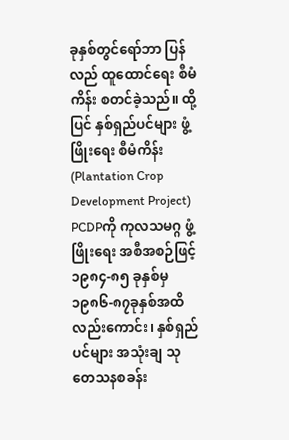ခုနှစ်တွင်ရော်ဘာ ပြန်လည် ထူထောင်ရေး စီမံကိန်း စတင်ခဲ့သည်။ ထို့ပြင် နှစ်ရှည်ပင်များ ဖွံ့ဖြိုးရေး စီမံကိန်း(Plantation Crop Development Project) PCDPကို ကုလသမဂ္ဂ ဖွံ့ဖြိုးရေး အစီအစဉ်ဖြင့် ၁၉၈၄-၈၅ ခုနှစ်မှ ၁၉၈၆-၈၇ခုနှစ်အထိ လည်းကောင်း၊ နှစ်ရှည်ပင်များ အသုံးချ သုတေသနစခန်း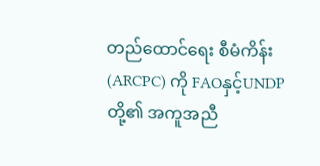တည်ထောင်ရေး စီမံကိန်း (ARCPC) ကို FAOနှင့်UNDP တို့၏ အကူအညီ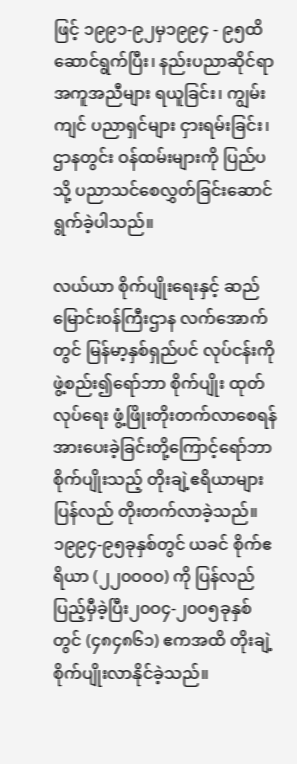ဖြင့် ၁၉၉၁-၉၂မှ၁၉၉၄ - ၉၅ထိဆောင်ရွက်ပြီး၊ နည်းပညာဆိုင်ရာ အကူအညီများ ရယူခြင်း၊ ကျွမ်းကျင် ပညာရှင်များ ငှားရမ်းခြင်း၊ ဌာနတွင်း ဝန်ထမ်းများကို ပြည်ပသို့ ပညာသင်စေလွှတ်ခြင်းဆောင်ရွက်ခဲ့ပါသည်။

လယ်ယာ စိုက်ပျိုးရေးနှင့် ဆည်မြောင်းဝန်ကြီးဌာန လက်အောက်တွင် မြန်မာ့နှစ်ရှည်ပင် လုပ်ငန်းကို ဖွဲ့စည်း၍ရော်ဘာ စိုက်ပျိုး ထုတ်လုပ်ရေး ဖွံ့ဖြိုးတိုးတက်လာစေရန် အားပေးခဲ့ခြင်းတို့ကြောင့်ရော်ဘာ စိုက်ပျိုးသည့် တိုးချဲ့ဧရိယာများ ပြန်လည် တိုးတက်လာခဲ့သည်။ ၁၉၉၄-၉၅ခုနှစ်တွင် ယခင် စိုက်ဧရိယာ (၂၂၀ဝဝဝ) ကို ပြန်လည် ပြည့်မှီခဲ့ပြီး၂၀ဝ၄-၂၀ဝ၅ခုနှစ်တွင် (၄၈၄၈၆၁) ဧကအထိ တိုးချဲ့စိုက်ပျိုးလာနိုင်ခဲ့သည်။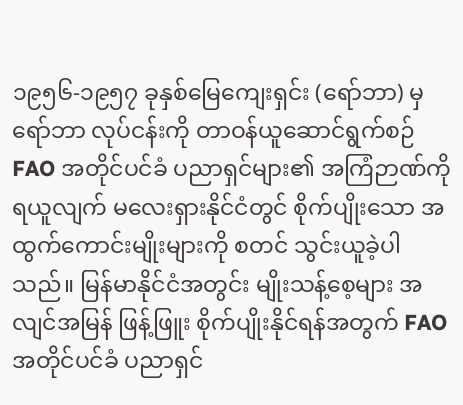၁၉၅၆-၁၉၅၇ ခုနှစ်မြေကျေးရှင်း (ရော်ဘာ) မှရော်ဘာ လုပ်ငန်းကို တာဝန်ယူဆောင်ရွက်စဉ် FAO အတိုင်ပင်ခံ ပညာရှင်များ၏ အကြံဉာဏ်ကို ရယူလျက် မလေးရှားနိုင်ငံတွင် စိုက်ပျိုးသော အထွက်ကောင်းမျိုးများကို စတင် သွင်းယူခဲ့ပါသည်။ မြန်မာနိုင်ငံအတွင်း မျိုးသန့်စေ့များ အလျင်အမြန် ဖြန့်ဖြူး စိုက်ပျိုးနိုင်ရန်အတွက် FAO အတိုင်ပင်ခံ ပညာရှင်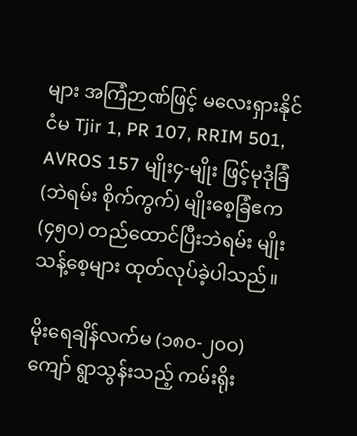များ အကြံဉာဏ်ဖြင့် မလေးရှားနိုင်ငံမ Tjir 1, PR 107, RRIM 501, AVROS 157 မျိုး၄-မျိုး ဖြင့်မုဒုံခြံ (ဘဲရမ်း စိုက်ကွက်) မျိုးစေ့ခြံဧက (၄၅၀) တည်ထောင်ပြီးဘဲရမ်း မျိုးသန့်စေ့များ ထုတ်လုပ်ခဲ့ပါသည်။

မိုးရေချိန်လက်မ (၁၈၀-၂၀ဝ) ကျော် ရွာသွန်းသည့် ကမ်းရိုး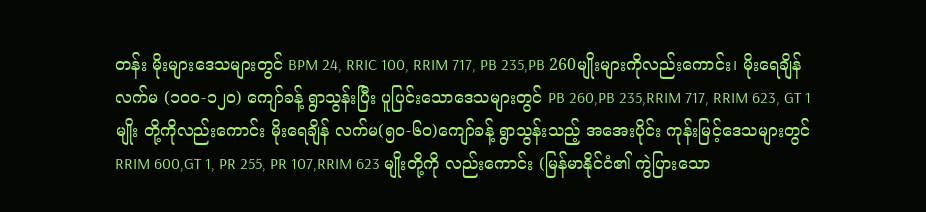တန်း မိုးများဒေသများတွင် BPM 24, RRIC 100, RRIM 717, PB 235,PB 260မျိုးများကိုလည်းကောင်း၊ မိုးရေချိန် လက်မ (၁၀ဝ-၁၂၀) ကျော်ခန့် ရွာသွန်းပြီး ပူပြင်းသောဒေသများတွင် PB 260,PB 235,RRIM 717, RRIM 623, GT 1 မျိုး တို့ကိုလည်းကောင်း မိုးရေချိန် လက်မ(၅၀-၆၀)ကျော်ခန့် ရွာသွန်းသည့် အအေးပိုင်း ကုန်းမြင့်ဒေသများတွင် RRIM 600,GT 1, PR 255, PR 107,RRIM 623 မျိုးတို့ကို လည်းကောင်း (မြန်မာနိုင်ငံ၏ ကွဲပြားသော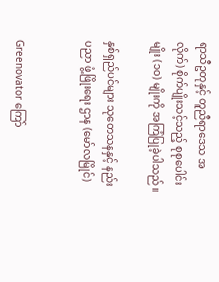ရာသီဥတုနှင့် တူညီရာဒေသ အလိုက်) စိုက်ပျိုးသင့်သည့် စုစုပေါင်းမျိုး (၁ဝ) မျိုးကို အကြံပြုခဲ့ပါသည်။

နှစ်ရှည်ပင်များ သုတေသနနှင့် နည်းပညာ ဖွံ့ဖြိုးရေး ဌာန (မော်လမြိုင်)


Greenovator ကြော်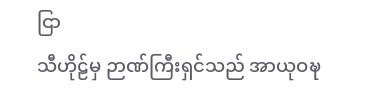ငြာ
သီဟိုဠ်မှ ဉာဏ်ကြီးရှင်သည် အာယုဝဍ္ဎ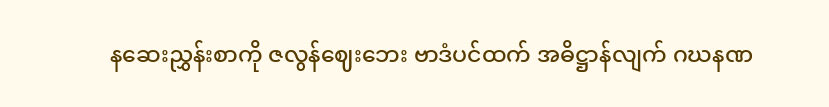နဆေးညွှန်းစာကို ဇလွန်ဈေးဘေး ဗာဒံပင်ထက် အဓိဋ္ဌာန်လျက် ဂဃနဏ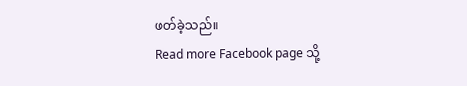ဖတ်ခဲ့သည်။
Read more Facebook page သို့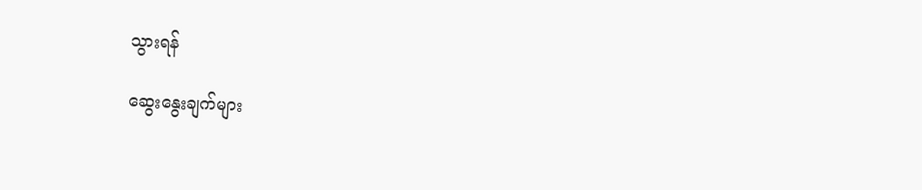သွားရန်

ဆွေးနွေးချက်များ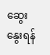ဆွေးနွေးရန်